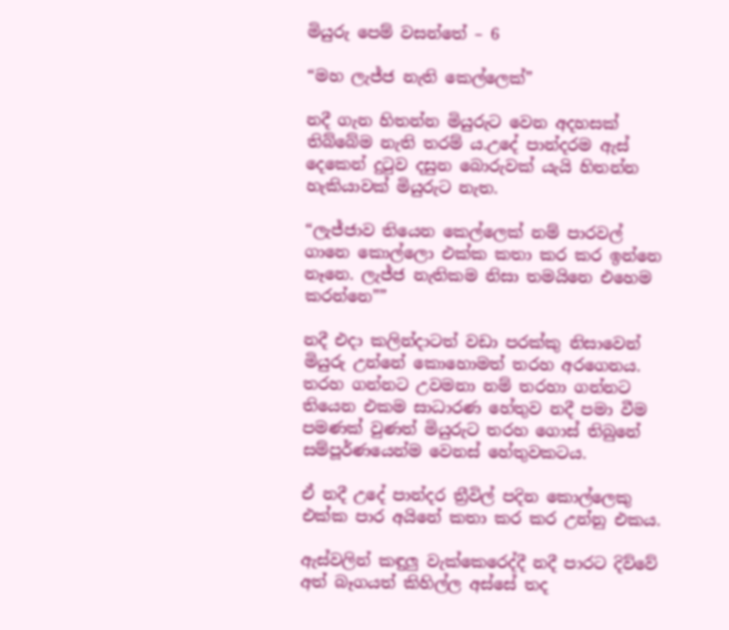මියුරු පෙම් වසන්තේ – 6

“මහ ලැජ්ජ නැති කෙල්ලෙක්”

නදී ගැන හිතන්න මියුරුට වෙන අදහසක් තිබ්බේම නැති තරම් ය.උදේ පාන්දරම ඇස් දෙකෙන් දුටුව දසුන බොරුවක් යැයි හිතන්න හැකියාවක් මියුරුට නැත.

“ලැජ්ජාව තියෙන කෙල්ලෙක් නම් පාරවල් ගානෙ කොල්ලො එක්ක කතා කර කර ඉන්නෙ නෑනෙ. ලැජ්ජ නැතිකම නිසා තමයිනෙ එහෙම කරන්නෙ””

නදී එදා කලින්දාටත් වඩා පරක්කු නිසාවෙන් මියුරු උන්නේ කොහොමත් තරහ අරගෙනය. තරහ ගන්නට උවමනා නම් තරහා ගන්නට තියෙන එකම සාධාරණ හේතුව නදී පමා වීම පමණක් වුණත් මියුරුට තරහ ගොස් තිබුනේ සම්පූර්ණයෙන්ම වෙනස් හේතුවකටය.

ඒ නදී උදේ පාන්දර ත්‍රීවිල් පදින කොල්ලෙකු එක්ක පාර අයිනේ කතා කර කර උන්නු එකය.

ඇස්වලින් කඳුලු වැක්කෙරෙද්දී නදී පාරට දිව්වේ අත් බෑගයත් කිහිල්ල අස්සේ තද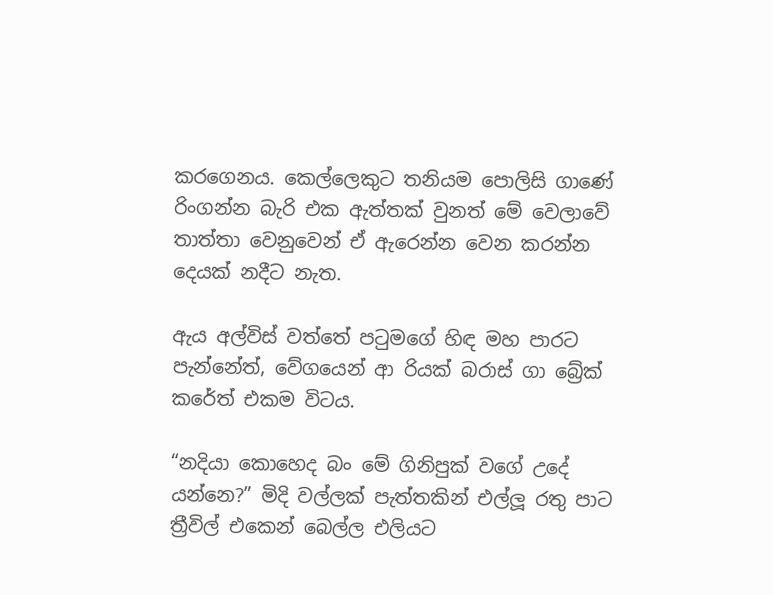කරගෙනය. කෙල්ලෙකුට තනියම පොලිසි ගාණේ රිංගන්න බැරි එක ඇත්තක් වුනත් මේ වෙලාවේ තාත්තා වෙනුවෙන් ඒ ඇරෙන්න වෙන කරන්න දෙයක් නදීට නැත.

ඇය අල්විස් වත්තේ පටුමගේ හිඳ මහ පාරට පැන්නේත්, වේගයෙන් ආ රියක් බරාස් ගා බ්‍රේක් කරේත් එකම විටය.

“නදියා කොහෙද බං මේ ගිනිපුක් වගේ උදේ යන්නෙ?” මිදි වල්ලක් පැත්තකින් එල්ලූ රතු පාට ත්‍රීවිල් එකෙන් බෙල්ල එලියට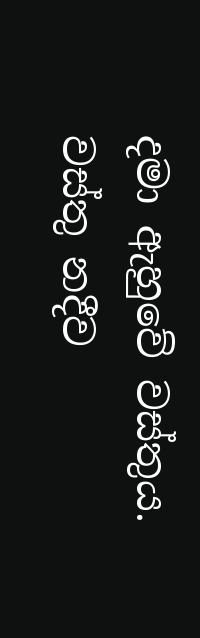දමා ඇහුවේ වස්තුය. වස්තු නදීව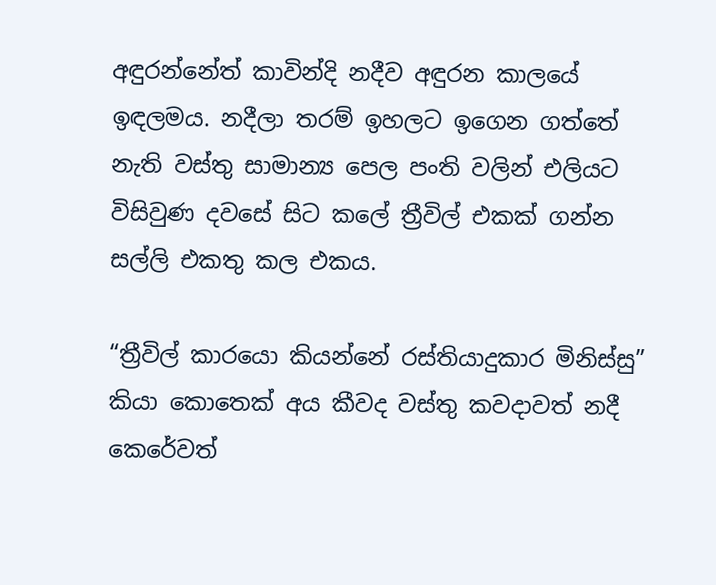අඳුරන්නේත් කාවින්දි නදීව අඳුරන කාලයේ ඉඳලමය. නදීලා තරම් ඉහලට ඉගෙන ගත්තේ නැති වස්තු සාමාන්‍ය පෙල පංති වලින් එලියට විසිවුණ දවසේ සිට කලේ ත්‍රීවිල් එකක් ගන්න සල්ලි එකතු කල එකය.

“ත්‍රීවිල් කාරයො කියන්නේ රස්තියාදුකාර මිනිස්සු” කියා කොතෙක් අය කීවද වස්තු කවදාවත් නදී කෙරේවත්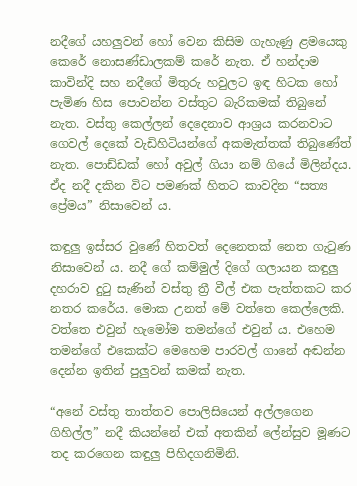නදීගේ යහලුවන් හෝ වෙන කිසිම ගැහැණු ළමයෙකු කෙරේ නොසණ්ඩාලකම් කරේ නැත. ඒ හන්දාම කාවින්දි සහ නදීගේ මිතුරු හවුලට ඉඳ හිටක හෝ පැමිණ හිස පොවන්න වස්තුට බැරිකමක් තිබුනේ නැත. වස්තු කෙල්ලන් දෙදෙනාව ආශ්‍රය කරනවාට ගෙවල් දෙකේ වැඩිහිටියන්ගේ අකමැත්තක් තිබුණේත් නැත. පොඩ්ඩක් හෝ අවුල් ගියා නම් ගියේ මිලින්දය. ඒද නදී දකින විට පමණක් හිතට කාවදින “සත්‍ය ප්‍රේමය” නිසාවෙන්‍ ය.

කඳුලු ඉස්සර වුණේ හිතවත් දෙනෙතක් නෙත ගැටුණ නිසාවෙන්‍ ය. නදී ගේ කම්මුල් දිගේ ගලායන කඳුලු දහරාව දුටු සැණින් වස්තු ත්‍රී වීල් එක පැත්තකට කර නතර කරේය. මොක උනත් මේ වත්තෙ කෙල්ලෙකි. වත්තෙ එවුන් හැමෝම තමන්ගේ එවුන් ය. එහෙම තමන්ගේ එකෙක්ට මෙහෙම පාරවල් ගානේ අඬන්න දෙන්න ඉතින් පුලුවන් කමක් නැත.

“අනේ වස්තු තාත්තව පොලිසියෙන් අල්ලගෙන ගිහිල්ල” නදී කියන්නේ එක් අතකින් ලේන්සුව මූණට තද කරගෙන කඳුලු පිහිදගනිමිනි.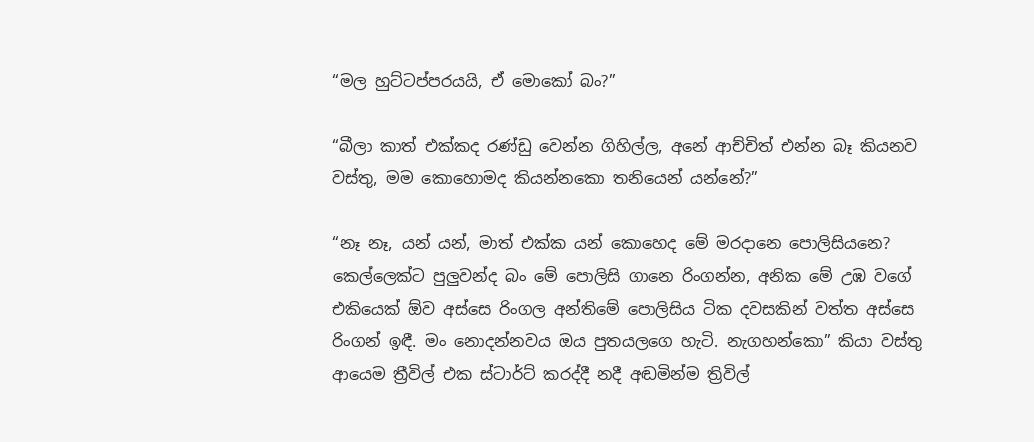“මල හුට්ටප්පරයයි, ඒ මොකෝ බං?”

“බීලා කාත් එක්කද රණ්ඩු වෙන්න ගිහිල්ල, අනේ ආච්චිත් එන්න බෑ කියනව වස්තු, මම කොහොමද කියන්නකො තනියෙන් යන්නේ?”

“නෑ නෑ, යන් යන්, මාත් එක්ක යන් කොහෙද මේ මරදානෙ පොලිසියනෙ? කෙල්ලෙක්ට පුලුවන්ද බං මේ පොලිසි ගානෙ රිංගන්න, අනික මේ උඹ වගේ එකියෙක් ඕව අස්සෙ රිංගල අන්තිමේ පොලිසිය ටික දවසකින් වත්ත අස්සෙ රිංගන් ඉඳී. මං නොදන්නවය ඔය පුතයලගෙ හැටි. නැගහන්කො” කියා වස්තු ආයෙම ත්‍රීවිල් එක ස්ටාර්ට් කරද්දී නදී අඬමින්ම ත්‍රිවිල්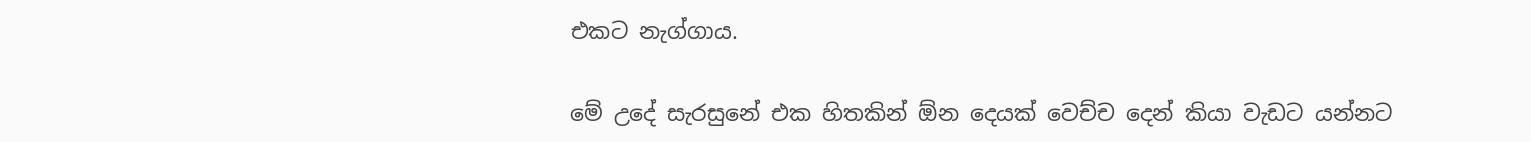එකට නැග්ගාය.

මේ උදේ සැරසුනේ එක හිතකින් ඕන දෙයක් වෙච්ච දෙන් කියා වැඩට යන්නට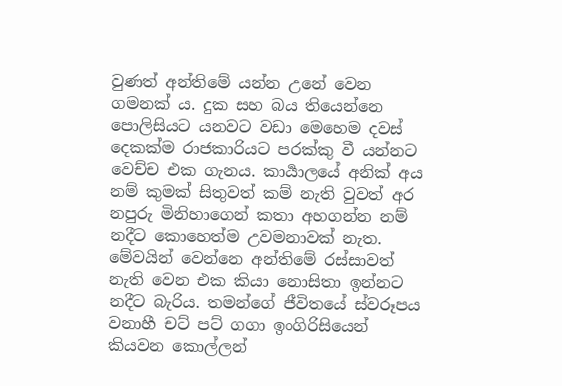වුණත් අන්තිමේ යන්න උනේ වෙන ගමනක් ය. දුක සහ බය තියෙන්නෙ පොලිසියට යනවට වඩා මෙහෙම දවස් දෙකක්ම රාජකාරියට පරක්කු වී යන්නට වෙච්ච එක ගැනය. කාර්‍යාලයේ අනික් අය නම් කුමක් සිතුවත් කම් නැති වුවත් අර නපුරු මිනිහාගෙන් කතා අහගන්න නම් නදීට කොහෙත්ම උවමනාවක් නැත. මේවයින් වෙන්නෙ අන්තිමේ රස්සාවත් නැති වෙන එක කියා නොසිතා ඉන්නට නදීට බැරිය. තමන්ගේ ජීවිතයේ ස්වරූපය වනාහී චට් පට් ගගා ඉංගිරිසියෙන් කියවන කොල්ලන්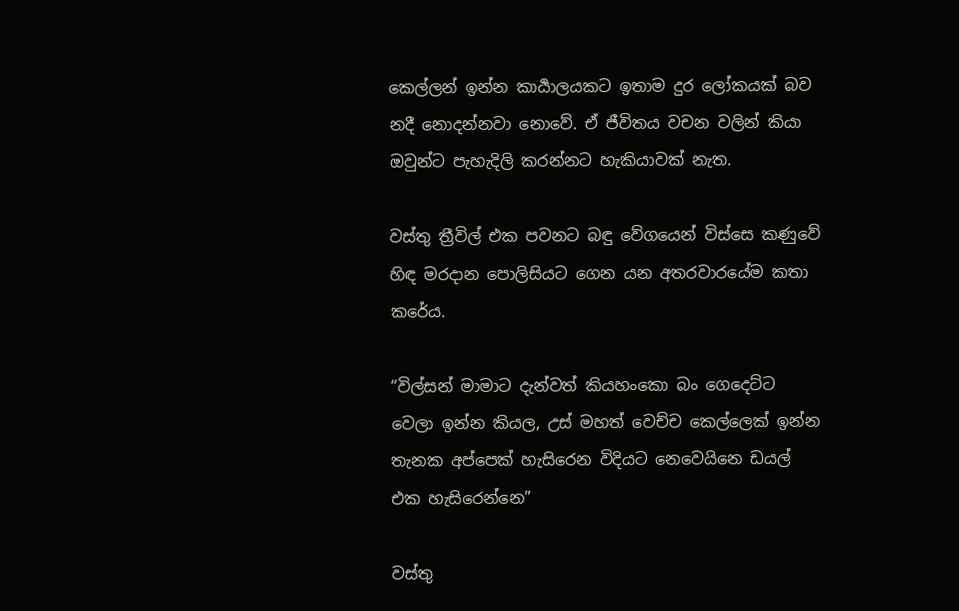කෙල්ලන් ඉන්න කාර්‍යාලයකට ඉතාම දුර ලෝකයක් බව නදී නොදන්නවා නොවේ. ඒ ජීවිතය වචන වලින් කියා ඔවුන්ට පැහැදිලි කරන්නට හැකියාවක් නැත.

වස්තු ත්‍රීවිල් එක පවනට බඳු වේගයෙන් විස්සෙ කණුවේ හිඳ මරදාන පොලිසියට ගෙන යන අතරවාරයේම කතා කරේය.

“විල්සන් මාමාට දැන්වත් කියහංකො බං ගෙදෙට්ට වෙලා ඉන්න කියල, උස් මහත් වෙච්ච කෙල්ලෙක් ඉන්න තැනක අප්පෙක් හැසිරෙන විදියට නෙවෙයිනෙ ඩයල් එක හැසිරෙන්නෙ”

වස්තු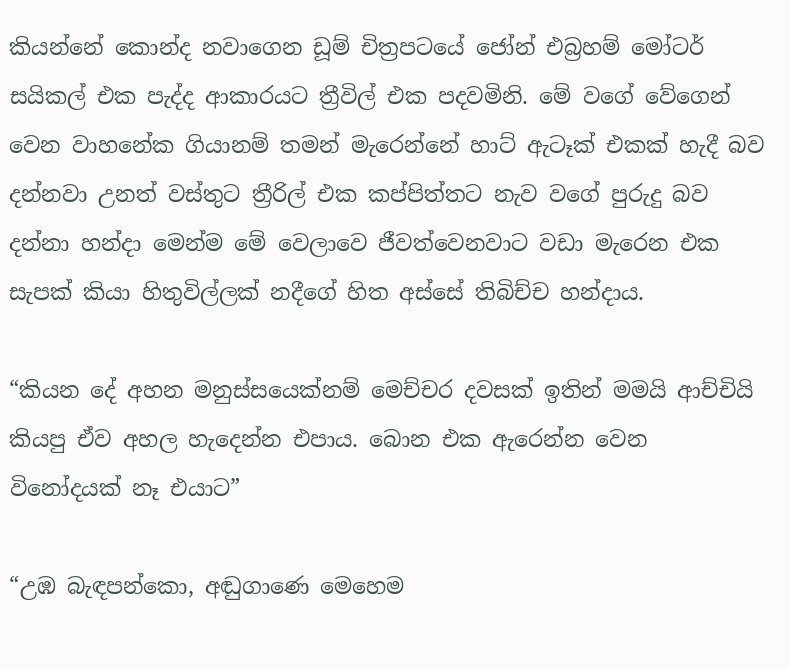කියන්නේ කොන්ද නවාගෙන ඩූම් චිත්‍රපටයේ ජෝන් එබ්‍රහම් මෝටර් සයිකල් එක පැද්ද ආකාරයට ත්‍රීවිල් එක පදවමිනි. මේ වගේ වේගෙන් වෙන වාහනේක ගියානම් තමන් මැරෙන්නේ හාට් ඇටෑක් එකක් හැදී බව දන්නවා උනත් වස්තුට ත්‍රීරිල් එක කප්පිත්තට නැව වගේ පුරුදු බව දන්නා හන්දා මෙන්ම මේ වෙලාවෙ ජීවත්වෙනවාට වඩා මැරෙන එක සැපක් කියා හිතුවිල්ලක් නදීගේ හිත අස්සේ තිබිච්ච හන්දාය.

“කියන දේ අහන මනුස්සයෙක්නම් මෙච්චර දවසක් ඉතින් මමයි ආච්චියි කියපු ඒව අහල හැදෙන්න එපාය. බොන එක ඇරෙන්න වෙන විනෝදයක් නෑ එයාට”

“උඹ බැඳපන්කො, අඬුගාණෙ මෙහෙම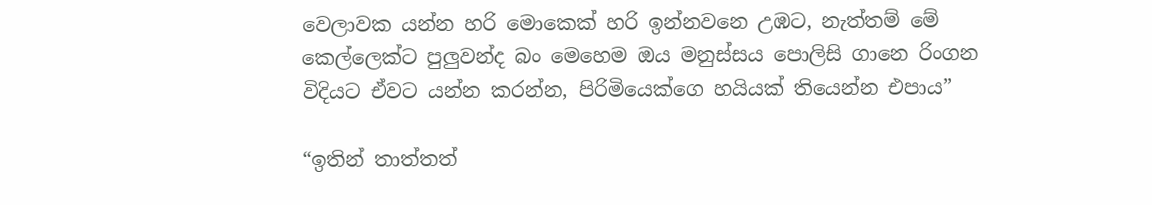වෙලාවක යන්න හරි මොකෙක් හරි ඉන්නවනෙ උඹට, නැත්තම් මේ කෙල්ලෙක්ට පුලුවන්ද බං මෙහෙම ඔය මනුස්සය පොලිසි ගානෙ රිංගන විදියට ඒවට යන්න කරන්න, පිරිමියෙක්ගෙ හයියක් තියෙන්න එපාය”

“ඉතින් තාත්තත්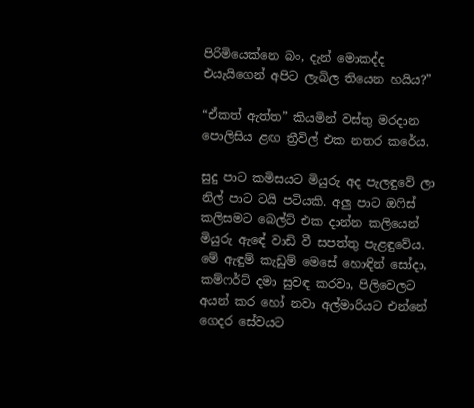පිරිමියෙක්නෙ බං, දැන් මොකද්ද එයැයිගෙන් අපිට ලැබිල තියෙන හයිය?”

“ඒකත් ඇත්ත” කියමින් වස්තු මරදාන පොලිසිය ළඟ ත්‍රීවිල් එක නතර කරේය.

සුදු පාට කමිසයට මියුරු අද පැලඳුවේ ලා නිල් පාට ටයි පටියකි. අලු පාට ඔෆිස් කලිසමට බෙල්ට් එක දාන්න කලියෙන් මියුරු ඇඳේ වාඩි වී සපත්තු පැළඳුවේය. මේ ඇඳුම් කැඩුම් මෙසේ හොඳින් සෝදා, කම්ෆර්ට් දමා සුවඳ කරවා, පිලිවෙලට අයන් කර හෝ නවා අල්මාරියට එන්නේ ගෙදර සේවයට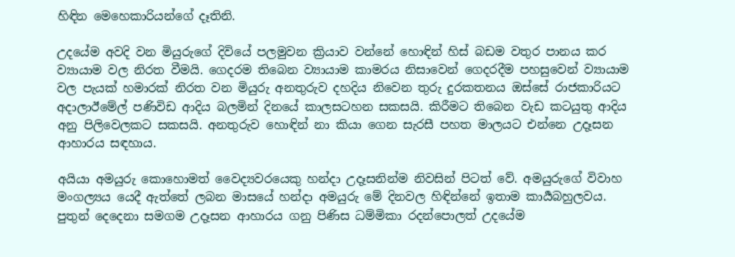හිඳින මෙහෙකාරියන්ගේ දෑතිනි.

උදයේම අවදි වන මියුරුගේ දිවියේ පලමුවන ක්‍රියාව වන්නේ හොඳින් හිස් බඩම වතුර පානය කර ව්‍යායාම වල නිරත වීමයි. ගෙදරම තිබෙන ව්‍යායාම කාමරය නිසාවෙන් ගෙදරදීම පහසුවෙන් ව්‍යායාම වල පැයක් හමාරක් නිරත වන මියුරු අනතුරුව දහදිය නිවෙන තුරු දුරකතනය ඔස්සේ රාජකාරියට අදාලාඊමේල් පණිවිඩ ආදිය බලමින් දිනයේ කාලසටහන සකසයි. කිරීමට තිබෙන වැඩ කටයුතු ආදිය අනු පිලිවෙලකට සකසයි. අනතුරුව හොඳින් නා කියා ගෙන සැරසී පහත මාලයට එන්නෙ උදෑසන ආහාරය සඳහාය.

අයියා අමයුරු කොහොමත් වෛද්‍යවරයෙකු හන්දා උදෑසනින්ම නිවසින් පිටත් වේ. අමයුරුගේ විවාහ මංගල්‍යය යෙදී ඇත්තේ ලබන මාසයේ හන්දා අමයුරු මේ දිනවල හිඳින්නේ ඉතාම කාර්‍යබහුලවය. පුතුන් දෙදෙනා සමගම උදෑසන ආහාරය ගනු පිණිස ධම්මිකා රදන්පොලත් උදයේම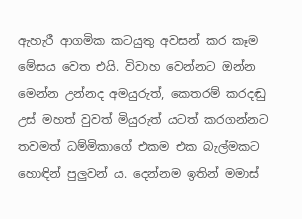ඇහැරී ආගමික කටයුතු අවසන් කර කෑම මේසය වෙත එයි. විවාහ වෙන්නට ඔන්න මෙන්න උන්නද අමයුරුත්, කෙතරම් කරදඬු උස් මහත් වුවත් මියුරුත් යටත් කරගන්නට තවමත් ධම්මිකාගේ එකම එක බැල්මකට හොඳින් පුලුවන් ය. දෙන්නම ඉතින් මමාස්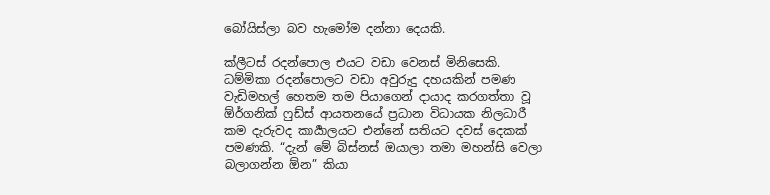බෝයිස්ලා බව හැමෝම දන්නා දෙයකි.

ක්ලීටස් රදන්පොල එයට වඩා වෙනස් මිනිසෙකි. ධම්මිකා රදන්පොලට වඩා අවුරුදු දහයකින් පමණ වැඩිමහල් හෙතම තම පියාගෙන් දායාද කරගත්තා වූ ඕර්ගනික් ෆුඩ්ස් ආයතනයේ ප්‍රධාන විධායක නිලධාරී කම දැරුවද කාර්‍යාලයට එන්නේ සතියට දවස් දෙකක් පමණකි. “දැන් මේ බිස්නස් ඔයාලා තමා මහන්සි වෙලා බලාගන්න ඕන” කියා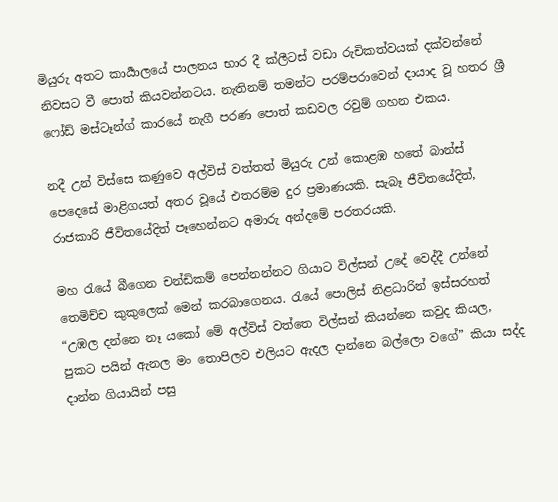මියුරු අතට කාර්‍යාලයේ පාලනය භාර දී ක්ලීටස් වඩා රුචිකත්වයක් දක්වන්නේ නිවසට වී පොත් කියවන්නටය. නැතිනම් තමන්ට පරම්පරාවෙන් දායාද වූ හතර ශ්‍රී ෆෝඩ් මස්ටෑන්ග් කාරයේ නැගී පරණ පොත් කඩවල රවුම් ගහන එකය.

නදී උන් විස්සෙ කණුවෙ අල්විස් වත්තත් මියුරු උන් කොළඹ හතේ බාන්ස් පෙදෙසේ මාළිගයත් අතර වූයේ එතරම්ම දුර ප්‍රමාණයකි. සැබෑ ජීවිතයේදිත්, රාජකාරි ජීවිතයේදිත් පෑහෙන්නට අමාරු අන්දමේ පරතරයකි.

මහ රැයේ බීගෙන චන්ඩිකම් පෙන්නන්නට ගියාට විල්සන් උදේ වෙද්දී උන්නේ තෙමිච්ච කුකුලෙක් මෙන් කරබාගෙනය. රැයේ පොලිස් නිළධාරින් ඉස්සරහත් “උඹල දන්නෙ නෑ යකෝ මේ අල්විස් වත්තෙ විල්සන් කියන්නෙ කවුද කියල, පුකට පයින් ඇනල මං තොපිලව එලියට ඇදල දාන්නෙ බල්ලො වගේ” කියා සද්ද දාන්න ගියායින් පසු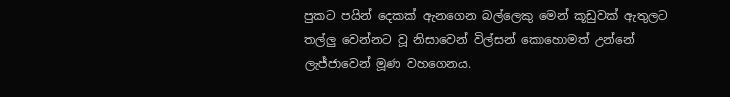පුකට පයින් දෙකක් ඇනගෙන බල්ලෙකු මෙන් කූඩුවක් ඇතුලට තල්ලු වෙන්නට වූ නිසාවෙන් විල්සන් කොහොමත් උන්නේ ලැජ්ජාවෙන් මූණ වහගෙනය.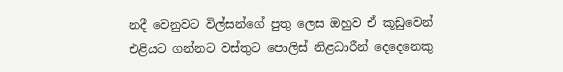නදී වෙනුවට විල්සන්ගේ පුතු ලෙස ඔහුව ඒ කූඩුවෙන් එළියට ගන්නට වස්තුට පොලිස් නිළධාරීන් දෙදෙනෙකු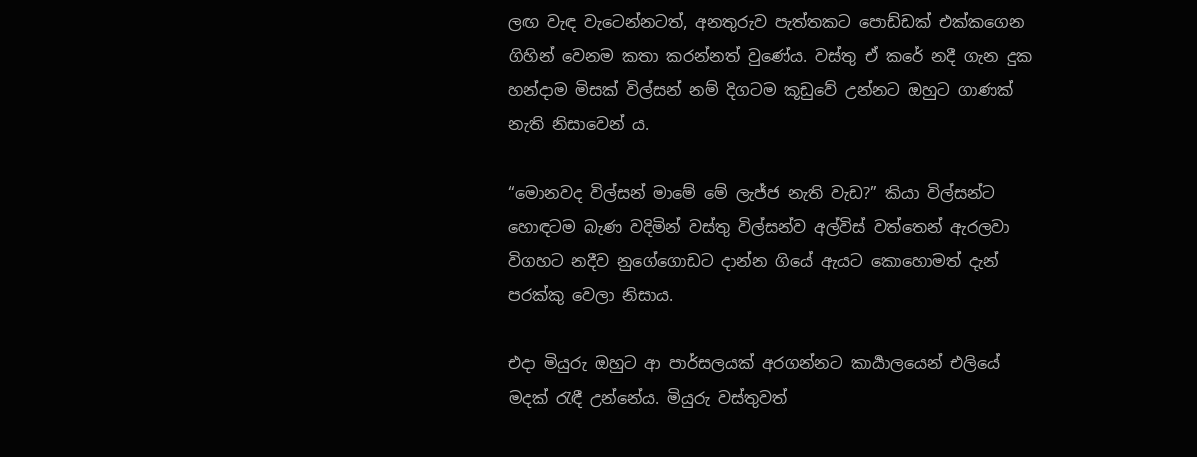ලඟ වැඳ වැටෙන්නටත්, අනතුරුව පැත්තකට පොඩ්ඩක් එක්කගෙන ගිහින් වෙනම කතා කරන්නත් වුණේය. වස්තු ඒ කරේ නදී ගැන දුක හන්දාම මිසක් විල්සන් නම් දිගටම කූඩුවේ උන්නට ඔහුට ගාණක් නැති නිසාවෙන්‍ ය.

“මොනවද විල්සන් මාමේ මේ ලැජ්ජ නැති වැඩ?” කියා විල්සන්ට හොඳටම බැණ වදිමින් වස්තු විල්සන්ව අල්විස් වත්තෙන් ඇරලවා විගහට නදීව නුගේගොඩට දාන්න ගියේ ඇයට කොහොමත් දැන් පරක්කු වෙලා නිසාය.

එදා මියුරු ඔහුට ආ පාර්සලයක් අරගන්නට කාර්‍යාලයෙන් එලියේ මදක් රැඳී උන්නේය. මියුරු වස්තුවත්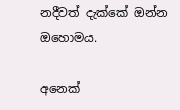නදීවත් දැක්කේ ඔන්න ඔහොමය.

අනෙක්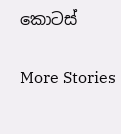කොටස්

More Stories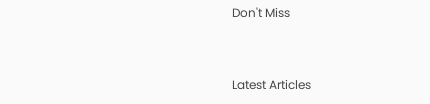Don't Miss


Latest Articles